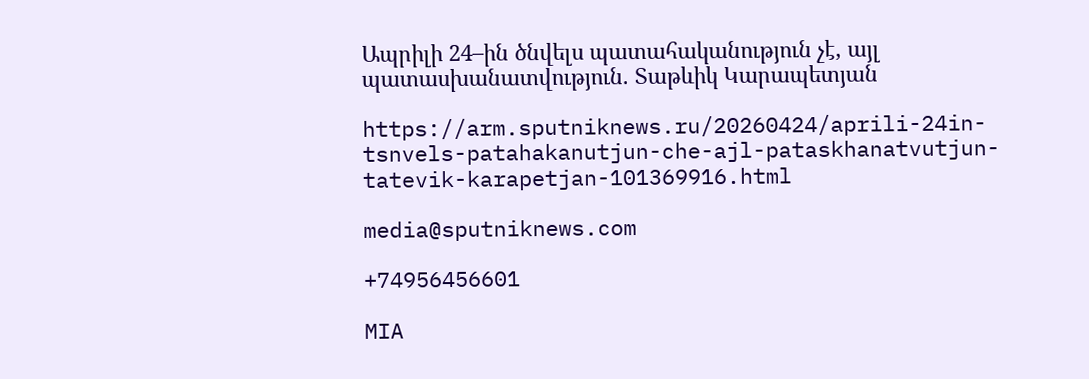Ապրիլի 24–ին ծնվելս պատահականություն չէ, այլ պատասխանատվություն. Տաթևիկ Կարապետյան

https://arm.sputniknews.ru/20260424/aprili-24in-tsnvels-patahakanutjun-che-ajl-pataskhanatvutjun-tatevik-karapetjan-101369916.html

media@sputniknews.com

+74956456601

MIA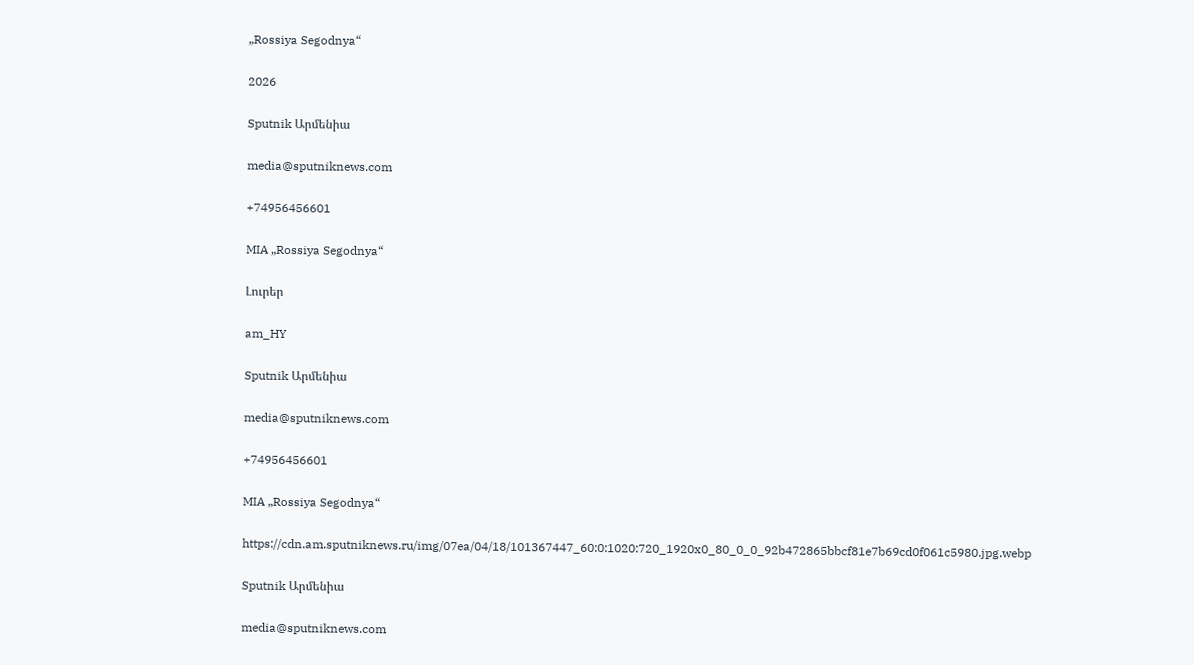„Rossiya Segodnya“

2026

Sputnik Արմենիա

media@sputniknews.com

+74956456601

MIA „Rossiya Segodnya“

Լուրեր

am_HY

Sputnik Արմենիա

media@sputniknews.com

+74956456601

MIA „Rossiya Segodnya“

https://cdn.am.sputniknews.ru/img/07ea/04/18/101367447_60:0:1020:720_1920x0_80_0_0_92b472865bbcf81e7b69cd0f061c5980.jpg.webp

Sputnik Արմենիա

media@sputniknews.com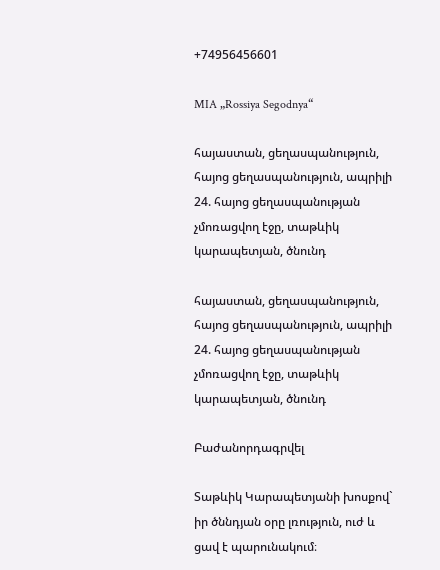+74956456601

MIA „Rossiya Segodnya“

հայաստան, ցեղասպանություն, հայոց ցեղասպանություն, ապրիլի 24. հայոց ցեղասպանության չմոռացվող էջը, տաթևիկ կարապետյան, ծնունդ

հայաստան, ցեղասպանություն, հայոց ցեղասպանություն, ապրիլի 24. հայոց ցեղասպանության չմոռացվող էջը, տաթևիկ կարապետյան, ծնունդ

Բաժանորդագրվել

Տաթևիկ Կարապետյանի խոսքով` իր ծննդյան օրը լռություն, ուժ և ցավ է պարունակում։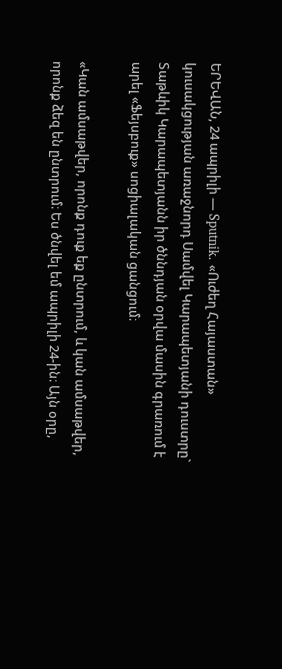ԵՐԵՎԱՆ, 24 ապրիլի — Sputnik. «Ուժեղ Հայաստան» կուսակցության առաջնորդ Սամվել Կարապետյանի դուստրը` Տաթևիկ Կարապետյանն իր ծննդյան օրվա մասին գրառում է արել «Ֆեյսբուք» սոցիալական ցանցում։

«Կան ամսաթվեր, որոնք դուք եք ընտրում, և կան ամսաթվեր, որոնք ձեզ են ընտրում։ Ես ծնվել եմ ապրիլի 24-ին։ Այն օրը,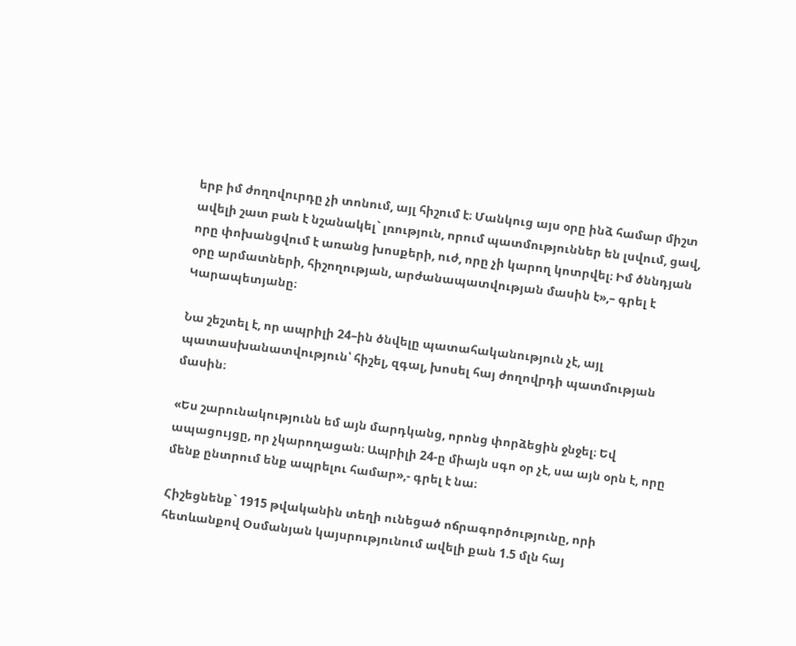երբ իմ ժողովուրդը չի տոնում, այլ հիշում է։ Մանկուց այս օրը ինձ համար միշտ ավելի շատ բան է նշանակել` լռություն, որում պատմություններ են լսվում, ցավ, որը փոխանցվում է առանց խոսքերի, ուժ, որը չի կարող կոտրվել։ Իմ ծննդյան օրը արմատների, հիշողության, արժանապատվության մասին է»,– գրել է Կարապետյանը։

Նա շեշտել է, որ ապրիլի 24–ին ծնվելը պատահականություն չէ, այլ պատասխանատվություն՝ հիշել, զգալ, խոսել հայ ժողովրդի պատմության մասին։

«Ես շարունակությունն եմ այն մարդկանց, որոնց փորձեցին ջնջել։ Եվ ապացույցը, որ չկարողացան։ Ապրիլի 24-ը միայն սգո օր չէ, սա այն օրն է, որը մենք ընտրում ենք ապրելու համար»,- գրել է նա։

Հիշեցնենք` 1915 թվականին տեղի ունեցած ոճրագործությունը, որի հետևանքով Օսմանյան կայսրությունում ավելի քան 1.5 մլն հայ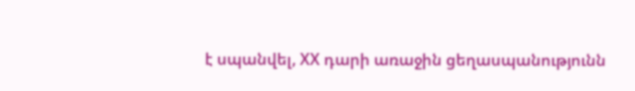է սպանվել, ХХ դարի առաջին ցեղասպանությունն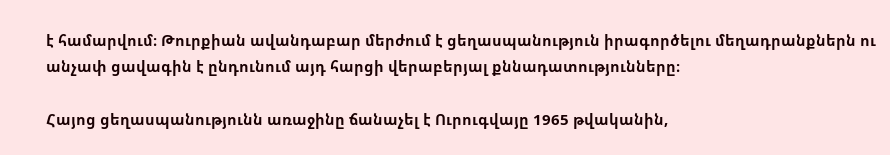է համարվում։ Թուրքիան ավանդաբար մերժում է ցեղասպանություն իրագործելու մեղադրանքներն ու անչափ ցավագին է ընդունում այդ հարցի վերաբերյալ քննադատությունները։

Հայոց ցեղասպանությունն առաջինը ճանաչել է Ուրուգվայը 1965 թվականին,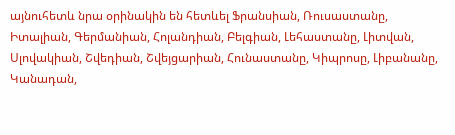այնուհետև նրա օրինակին են հետևել Ֆրանսիան, Ռուսաստանը, Իտալիան, Գերմանիան, Հոլանդիան, Բելգիան, Լեհաստանը, Լիտվան, Սլովակիան, Շվեդիան, Շվեյցարիան, Հունաստանը, Կիպրոսը, Լիբանանը, Կանադան,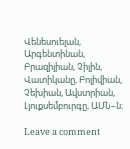Վենեսուելան, Արգենտինան, Բրազիլիան, Չիլին, Վատիկանը, Բոլիվիան, Չեխիան, Ավստրիան, Լյուքսեմբուրգը, ԱՄՆ–ն։

Leave a comment